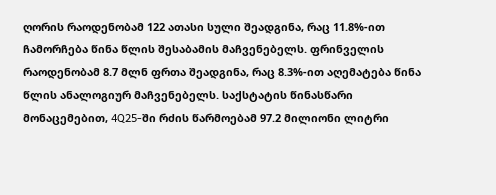ღორის რაოდენობამ 122 ათასი სული შეადგინა, რაც 11.8%-ით ჩამორჩება წინა წლის შესაბამის მაჩვენებელს. ფრინველის რაოდენობამ 8.7 მლნ ფრთა შეადგინა, რაც 8.3%-ით აღემატება წინა წლის ანალოგიურ მაჩვენებელს. საქსტატის წინასწარი მონაცემებით, 4Q25-ში რძის წარმოებამ 97.2 მილიონი ლიტრი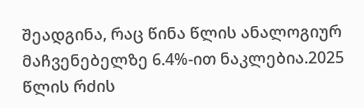შეადგინა, რაც წინა წლის ანალოგიურ მაჩვენებელზე 6.4%-ით ნაკლებია.2025 წლის რძის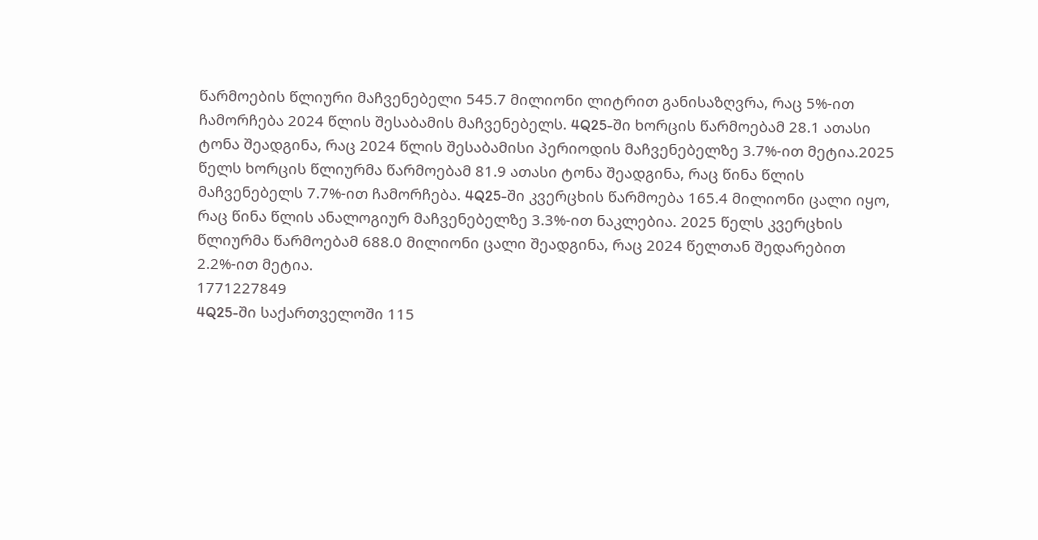წარმოების წლიური მაჩვენებელი 545.7 მილიონი ლიტრით განისაზღვრა, რაც 5%-ით ჩამორჩება 2024 წლის შესაბამის მაჩვენებელს. 4Q25-ში ხორცის წარმოებამ 28.1 ათასი ტონა შეადგინა, რაც 2024 წლის შესაბამისი პერიოდის მაჩვენებელზე 3.7%-ით მეტია.2025 წელს ხორცის წლიურმა წარმოებამ 81.9 ათასი ტონა შეადგინა, რაც წინა წლის მაჩვენებელს 7.7%-ით ჩამორჩება. 4Q25-ში კვერცხის წარმოება 165.4 მილიონი ცალი იყო, რაც წინა წლის ანალოგიურ მაჩვენებელზე 3.3%-ით ნაკლებია. 2025 წელს კვერცხის წლიურმა წარმოებამ 688.0 მილიონი ცალი შეადგინა, რაც 2024 წელთან შედარებით 2.2%-ით მეტია.
1771227849
4Q25-ში საქართველოში 115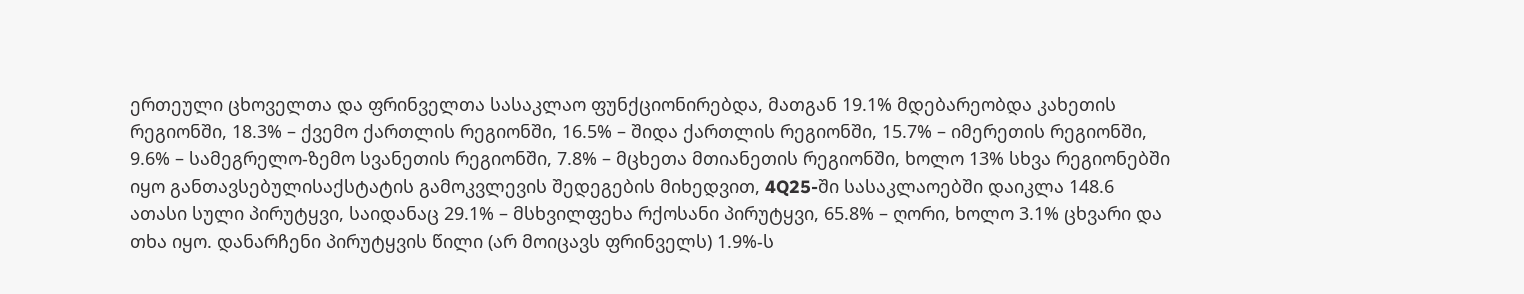ერთეული ცხოველთა და ფრინველთა სასაკლაო ფუნქციონირებდა, მათგან 19.1% მდებარეობდა კახეთის რეგიონში, 18.3% – ქვემო ქართლის რეგიონში, 16.5% – შიდა ქართლის რეგიონში, 15.7% – იმერეთის რეგიონში, 9.6% – სამეგრელო-ზემო სვანეთის რეგიონში, 7.8% – მცხეთა მთიანეთის რეგიონში, ხოლო 13% სხვა რეგიონებში იყო განთავსებულისაქსტატის გამოკვლევის შედეგების მიხედვით, 4Q25-ში სასაკლაოებში დაიკლა 148.6 ათასი სული პირუტყვი, საიდანაც 29.1% – მსხვილფეხა რქოსანი პირუტყვი, 65.8% – ღორი, ხოლო 3.1% ცხვარი და თხა იყო. დანარჩენი პირუტყვის წილი (არ მოიცავს ფრინველს) 1.9%-ს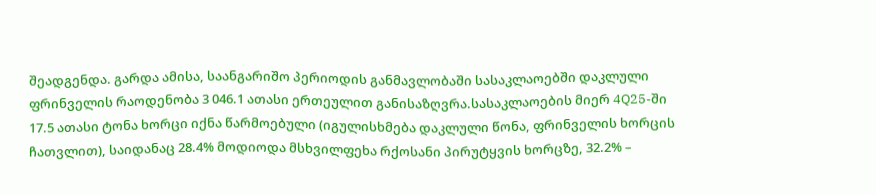შეადგენდა. გარდა ამისა, საანგარიშო პერიოდის განმავლობაში სასაკლაოებში დაკლული ფრინველის რაოდენობა 3 046.1 ათასი ერთეულით განისაზღვრა.სასაკლაოების მიერ 4Q25-ში 17.5 ათასი ტონა ხორცი იქნა წარმოებული (იგულისხმება დაკლული წონა, ფრინველის ხორცის ჩათვლით), საიდანაც 28.4% მოდიოდა მსხვილფეხა რქოსანი პირუტყვის ხორცზე, 32.2% –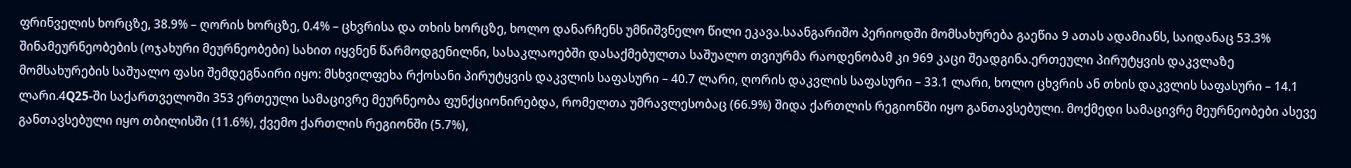ფრინველის ხორცზე, 38.9% – ღორის ხორცზე, 0.4% – ცხვრისა და თხის ხორცზე, ხოლო დანარჩენს უმნიშვნელო წილი ეკავა.საანგარიშო პერიოდში მომსახურება გაეწია 9 ათას ადამიანს, საიდანაც 53.3% შინამეურნეობების (ოჯახური მეურნეობები) სახით იყვნენ წარმოდგენილნი, სასაკლაოებში დასაქმებულთა საშუალო თვიურმა რაოდენობამ კი 969 კაცი შეადგინა.ერთეული პირუტყვის დაკვლაზე მომსახურების საშუალო ფასი შემდეგნაირი იყო: მსხვილფეხა რქოსანი პირუტყვის დაკვლის საფასური – 40.7 ლარი, ღორის დაკვლის საფასური – 33.1 ლარი, ხოლო ცხვრის ან თხის დაკვლის საფასური – 14.1 ლარი.4Q25-ში საქართველოში 353 ერთეული სამაცივრე მეურნეობა ფუნქციონირებდა, რომელთა უმრავლესობაც (66.9%) შიდა ქართლის რეგიონში იყო განთავსებული. მოქმედი სამაცივრე მეურნეობები ასევე განთავსებული იყო თბილისში (11.6%), ქვემო ქართლის რეგიონში (5.7%),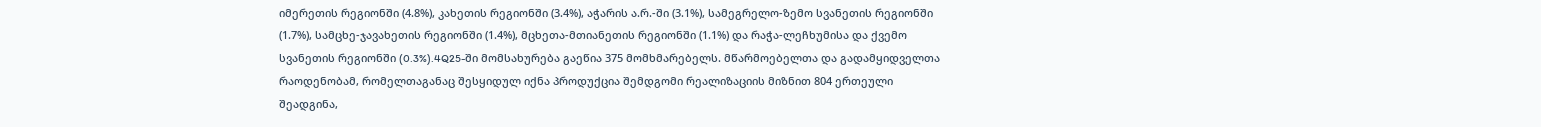იმერეთის რეგიონში (4.8%), კახეთის რეგიონში (3.4%), აჭარის ა.რ.-ში (3.1%), სამეგრელო-ზემო სვანეთის რეგიონში (1.7%), სამცხე-ჯავახეთის რეგიონში (1.4%), მცხეთა-მთიანეთის რეგიონში (1.1%) და რაჭა-ლეჩხუმისა და ქვემო სვანეთის რეგიონში (0.3%).4Q25-ში მომსახურება გაეწია 375 მომხმარებელს. მწარმოებელთა და გადამყიდველთა რაოდენობამ, რომელთაგანაც შესყიდულ იქნა პროდუქცია შემდგომი რეალიზაციის მიზნით 804 ერთეული შეადგინა,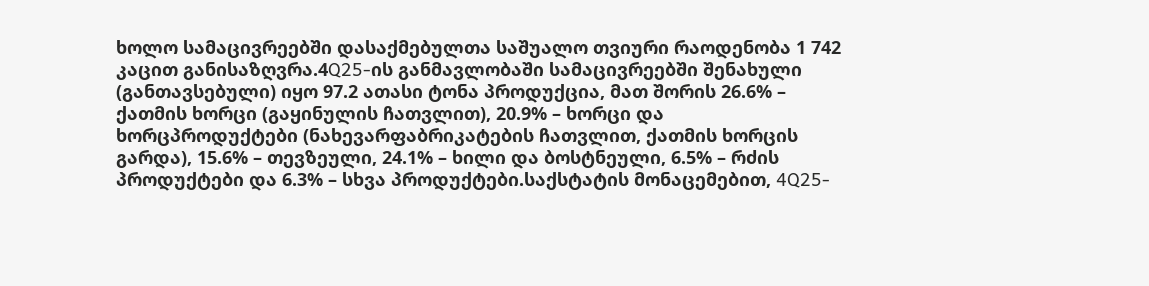ხოლო სამაცივრეებში დასაქმებულთა საშუალო თვიური რაოდენობა 1 742 კაცით განისაზღვრა.4Q25-ის განმავლობაში სამაცივრეებში შენახული (განთავსებული) იყო 97.2 ათასი ტონა პროდუქცია, მათ შორის 26.6% – ქათმის ხორცი (გაყინულის ჩათვლით), 20.9% – ხორცი და ხორცპროდუქტები (ნახევარფაბრიკატების ჩათვლით, ქათმის ხორცის გარდა), 15.6% – თევზეული, 24.1% – ხილი და ბოსტნეული, 6.5% – რძის პროდუქტები და 6.3% – სხვა პროდუქტები.საქსტატის მონაცემებით, 4Q25-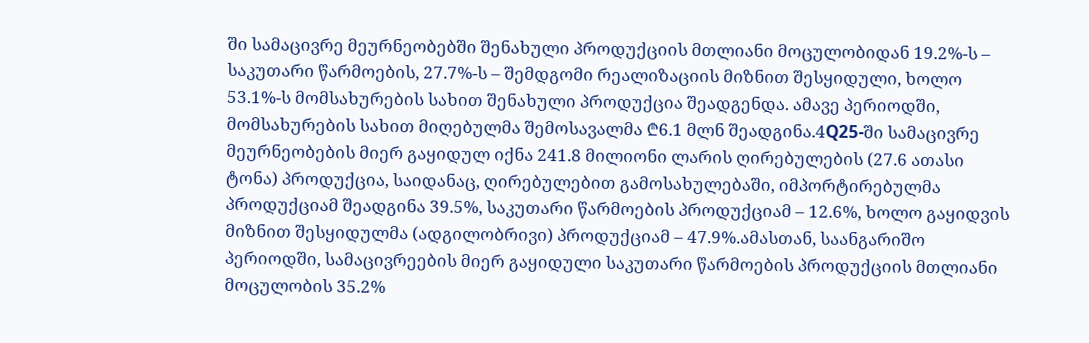ში სამაცივრე მეურნეობებში შენახული პროდუქციის მთლიანი მოცულობიდან 19.2%-ს – საკუთარი წარმოების, 27.7%-ს – შემდგომი რეალიზაციის მიზნით შესყიდული, ხოლო 53.1%-ს მომსახურების სახით შენახული პროდუქცია შეადგენდა. ამავე პერიოდში, მომსახურების სახით მიღებულმა შემოსავალმა ₾6.1 მლნ შეადგინა.4Q25-ში სამაცივრე მეურნეობების მიერ გაყიდულ იქნა 241.8 მილიონი ლარის ღირებულების (27.6 ათასი ტონა) პროდუქცია, საიდანაც, ღირებულებით გამოსახულებაში, იმპორტირებულმა პროდუქციამ შეადგინა 39.5%, საკუთარი წარმოების პროდუქციამ – 12.6%, ხოლო გაყიდვის მიზნით შესყიდულმა (ადგილობრივი) პროდუქციამ – 47.9%.ამასთან, საანგარიშო პერიოდში, სამაცივრეების მიერ გაყიდული საკუთარი წარმოების პროდუქციის მთლიანი მოცულობის 35.2%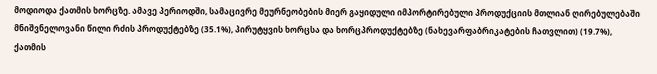მოდიოდა ქათმის ხორცზე. ამავე პერიოდში, სამაცივრე მეურნეობების მიერ გაყიდული იმპორტირებული პროდუქციის მთლიან ღირებულებაში მნიშვნელოვანი წილი რძის პროდუქტებზე (35.1%), პირუტყვის ხორცსა და ხორცპროდუქტებზე (ნახევარფაბრიკატების ჩათვლით) (19.7%), ქათმის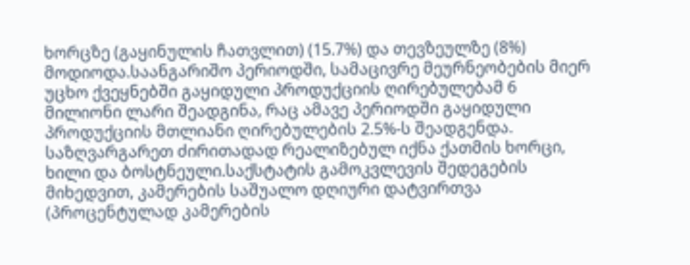ხორცზე (გაყინულის ჩათვლით) (15.7%) და თევზეულზე (8%) მოდიოდა.საანგარიშო პერიოდში, სამაცივრე მეურნეობების მიერ უცხო ქვეყნებში გაყიდული პროდუქციის ღირებულებამ 6 მილიონი ლარი შეადგინა, რაც ამავე პერიოდში გაყიდული პროდუქციის მთლიანი ღირებულების 2.5%-ს შეადგენდა. საზღვარგარეთ ძირითადად რეალიზებულ იქნა ქათმის ხორცი, ხილი და ბოსტნეული.საქსტატის გამოკვლევის შედეგების მიხედვით, კამერების საშუალო დღიური დატვირთვა (პროცენტულად კამერების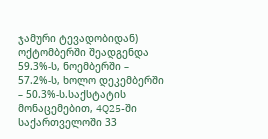ჯამური ტევადობიდან) ოქტომბერში შეადგენდა 59.3%-ს, ნოემბერში – 57.2%-ს, ხოლო დეკემბერში – 50.3%-ს.საქსტატის მონაცემებით, 4Q25-ში საქართველოში 33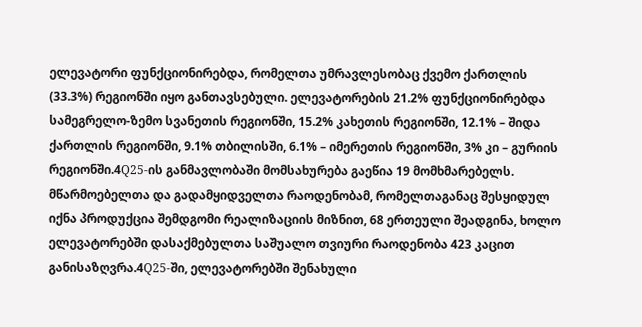ელევატორი ფუნქციონირებდა, რომელთა უმრავლესობაც ქვემო ქართლის (33.3%) რეგიონში იყო განთავსებული. ელევატორების 21.2% ფუნქციონირებდა სამეგრელო-ზემო სვანეთის რეგიონში, 15.2% კახეთის რეგიონში, 12.1% – შიდა ქართლის რეგიონში, 9.1% თბილისში, 6.1% – იმერეთის რეგიონში, 3% კი – გურიის რეგიონში.4Q25-ის განმავლობაში მომსახურება გაეწია 19 მომხმარებელს. მწარმოებელთა და გადამყიდველთა რაოდენობამ, რომელთაგანაც შესყიდულ იქნა პროდუქცია შემდგომი რეალიზაციის მიზნით, 68 ერთეული შეადგინა, ხოლო ელევატორებში დასაქმებულთა საშუალო თვიური რაოდენობა 423 კაცით განისაზღვრა.4Q25-ში, ელევატორებში შენახული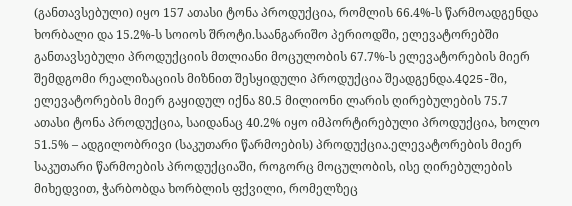(განთავსებული) იყო 157 ათასი ტონა პროდუქცია, რომლის 66.4%-ს წარმოადგენდა ხორბალი და 15.2%-ს სოიოს შროტი.საანგარიშო პერიოდში, ელევატორებში განთავსებული პროდუქციის მთლიანი მოცულობის 67.7%-ს ელევატორების მიერ შემდგომი რეალიზაციის მიზნით შესყიდული პროდუქცია შეადგენდა.4Q25-ში, ელევატორების მიერ გაყიდულ იქნა 80.5 მილიონი ლარის ღირებულების 75.7 ათასი ტონა პროდუქცია, საიდანაც 40.2% იყო იმპორტირებული პროდუქცია, ხოლო 51.5% – ადგილობრივი (საკუთარი წარმოების) პროდუქცია.ელევატორების მიერ საკუთარი წარმოების პროდუქციაში, როგორც მოცულობის, ისე ღირებულების მიხედვით, ჭარბობდა ხორბლის ფქვილი, რომელზეც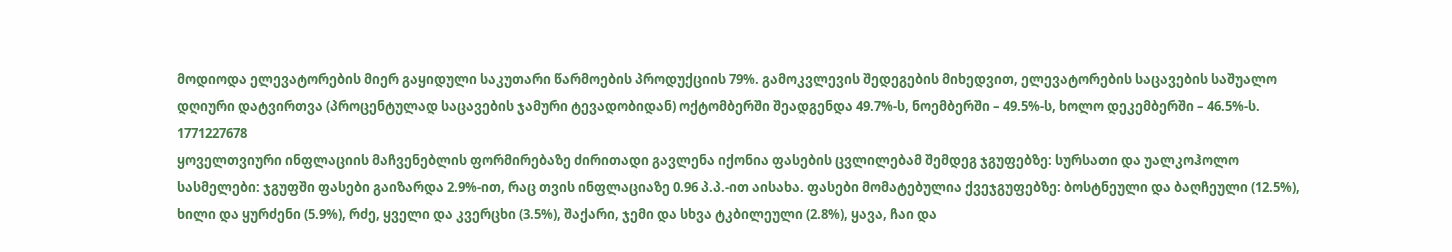მოდიოდა ელევატორების მიერ გაყიდული საკუთარი წარმოების პროდუქციის 79%. გამოკვლევის შედეგების მიხედვით, ელევატორების საცავების საშუალო დღიური დატვირთვა (პროცენტულად საცავების ჯამური ტევადობიდან) ოქტომბერში შეადგენდა 49.7%-ს, ნოემბერში – 49.5%-ს, ხოლო დეკემბერში – 46.5%-ს.
1771227678
ყოველთვიური ინფლაციის მაჩვენებლის ფორმირებაზე ძირითადი გავლენა იქონია ფასების ცვლილებამ შემდეგ ჯგუფებზე: სურსათი და უალკოჰოლო სასმელები: ჯგუფში ფასები გაიზარდა 2.9%-ით, რაც თვის ინფლაციაზე 0.96 პ.პ.-ით აისახა. ფასები მომატებულია ქვეჯგუფებზე: ბოსტნეული და ბაღჩეული (12.5%), ხილი და ყურძენი (5.9%), რძე, ყველი და კვერცხი (3.5%), შაქარი, ჯემი და სხვა ტკბილეული (2.8%), ყავა, ჩაი და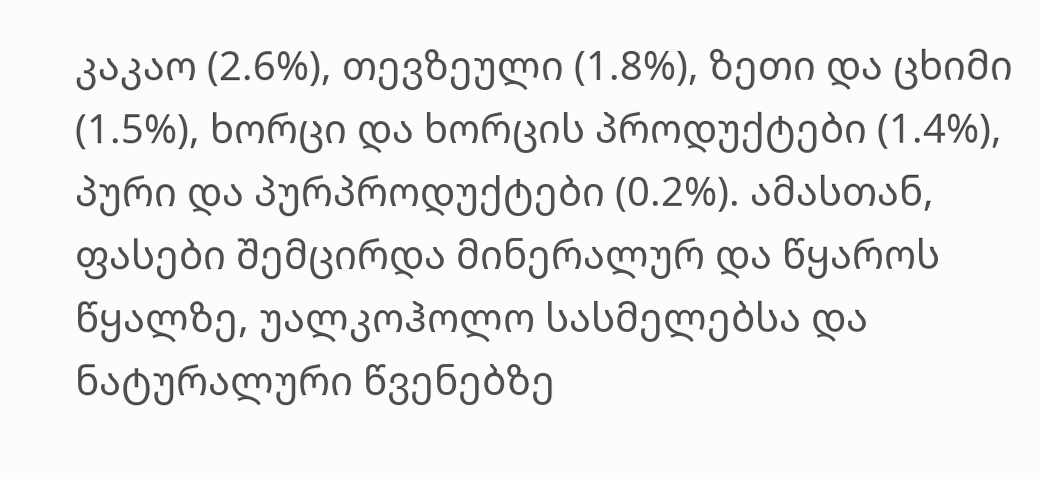კაკაო (2.6%), თევზეული (1.8%), ზეთი და ცხიმი (1.5%), ხორცი და ხორცის პროდუქტები (1.4%), პური და პურპროდუქტები (0.2%). ამასთან, ფასები შემცირდა მინერალურ და წყაროს წყალზე, უალკოჰოლო სასმელებსა და ნატურალური წვენებზე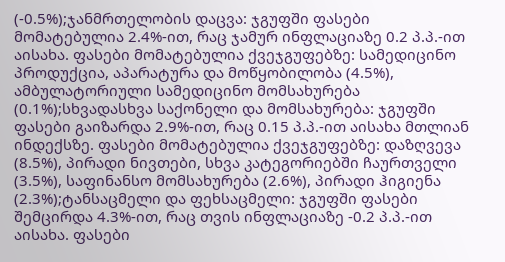(-0.5%);ჯანმრთელობის დაცვა: ჯგუფში ფასები მომატებულია 2.4%-ით, რაც ჯამურ ინფლაციაზე 0.2 პ.პ.-ით აისახა. ფასები მომატებულია ქვეჯგუფებზე: სამედიცინო პროდუქცია, აპარატურა და მოწყობილობა (4.5%), ამბულატორიული სამედიცინო მომსახურება (0.1%);სხვადასხვა საქონელი და მომსახურება: ჯგუფში ფასები გაიზარდა 2.9%-ით, რაც 0.15 პ.პ.-ით აისახა მთლიან ინდექსზე. ფასები მომატებულია ქვეჯგუფებზე: დაზღვევა (8.5%), პირადი ნივთები, სხვა კატეგორიებში ჩაურთველი (3.5%), საფინანსო მომსახურება (2.6%), პირადი ჰიგიენა (2.3%);ტანსაცმელი და ფეხსაცმელი: ჯგუფში ფასები შემცირდა 4.3%-ით, რაც თვის ინფლაციაზე -0.2 პ.პ.-ით აისახა. ფასები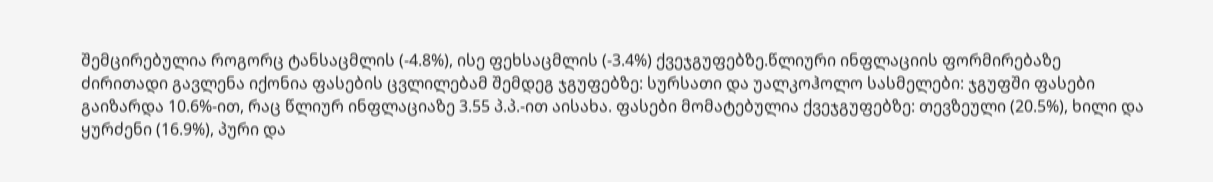შემცირებულია როგორც ტანსაცმლის (-4.8%), ისე ფეხსაცმლის (-3.4%) ქვეჯგუფებზე.წლიური ინფლაციის ფორმირებაზე ძირითადი გავლენა იქონია ფასების ცვლილებამ შემდეგ ჯგუფებზე: სურსათი და უალკოჰოლო სასმელები: ჯგუფში ფასები გაიზარდა 10.6%-ით, რაც წლიურ ინფლაციაზე 3.55 პ.პ.-ით აისახა. ფასები მომატებულია ქვეჯგუფებზე: თევზეული (20.5%), ხილი და ყურძენი (16.9%), პური და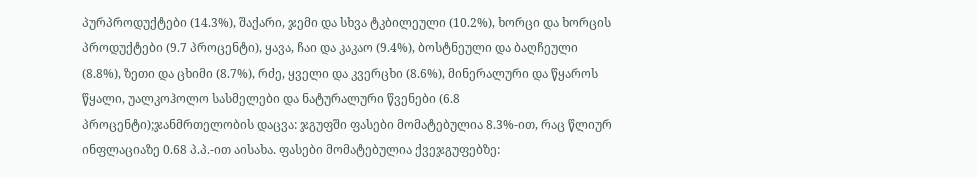პურპროდუქტები (14.3%), შაქარი, ჯემი და სხვა ტკბილეული (10.2%), ხორცი და ხორცის პროდუქტები (9.7 პროცენტი), ყავა, ჩაი და კაკაო (9.4%), ბოსტნეული და ბაღჩეული (8.8%), ზეთი და ცხიმი (8.7%), რძე, ყველი და კვერცხი (8.6%), მინერალური და წყაროს წყალი, უალკოჰოლო სასმელები და ნატურალური წვენები (6.8 პროცენტი);ჯანმრთელობის დაცვა: ჯგუფში ფასები მომატებულია 8.3%-ით, რაც წლიურ ინფლაციაზე 0.68 პ.პ.-ით აისახა. ფასები მომატებულია ქვეჯგუფებზე: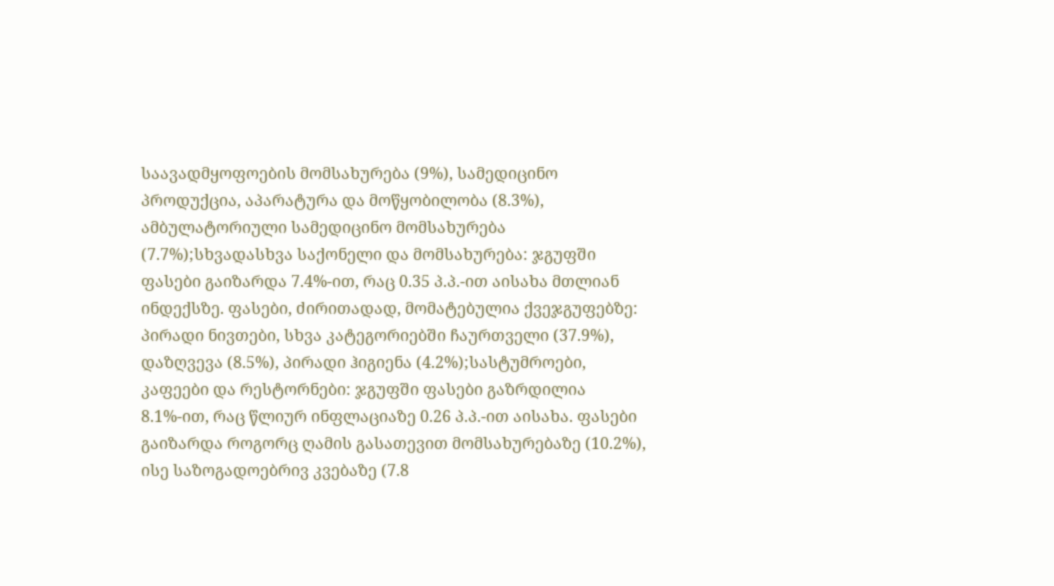საავადმყოფოების მომსახურება (9%), სამედიცინო პროდუქცია, აპარატურა და მოწყობილობა (8.3%), ამბულატორიული სამედიცინო მომსახურება (7.7%);სხვადასხვა საქონელი და მომსახურება: ჯგუფში ფასები გაიზარდა 7.4%-ით, რაც 0.35 პ.პ.-ით აისახა მთლიან ინდექსზე. ფასები, ძირითადად, მომატებულია ქვეჯგუფებზე: პირადი ნივთები, სხვა კატეგორიებში ჩაურთველი (37.9%), დაზღვევა (8.5%), პირადი ჰიგიენა (4.2%);სასტუმროები, კაფეები და რესტორნები: ჯგუფში ფასები გაზრდილია 8.1%-ით, რაც წლიურ ინფლაციაზე 0.26 პ.პ.-ით აისახა. ფასები გაიზარდა როგორც ღამის გასათევით მომსახურებაზე (10.2%), ისე საზოგადოებრივ კვებაზე (7.8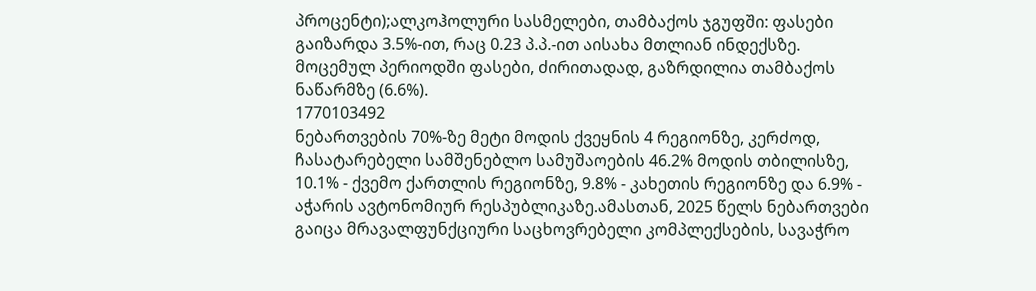პროცენტი);ალკოჰოლური სასმელები, თამბაქოს ჯგუფში: ფასები გაიზარდა 3.5%-ით, რაც 0.23 პ.პ.-ით აისახა მთლიან ინდექსზე. მოცემულ პერიოდში ფასები, ძირითადად, გაზრდილია თამბაქოს ნაწარმზე (6.6%).
1770103492
ნებართვების 70%-ზე მეტი მოდის ქვეყნის 4 რეგიონზე, კერძოდ, ჩასატარებელი სამშენებლო სამუშაოების 46.2% მოდის თბილისზე, 10.1% - ქვემო ქართლის რეგიონზე, 9.8% - კახეთის რეგიონზე და 6.9% - აჭარის ავტონომიურ რესპუბლიკაზე.ამასთან, 2025 წელს ნებართვები გაიცა მრავალფუნქციური საცხოვრებელი კომპლექსების, სავაჭრო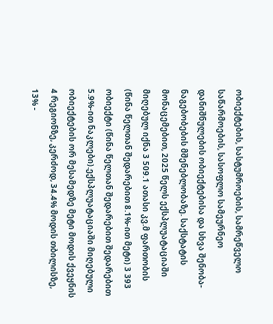ობიექტების, სასტუმროების, სამრეწველო საწარმოების, სასოფლო სამეურნეო დანიშნულების ობიექტებისა და სხვა შენობა-ნაგებობების მშენებლობაზე. საქსტატის მონაცემებით, 2025 წელს ექსპლუატაციაში მიღებულ იქნა 3 509.1 ათასი კვ.მ ფართობის (წინა წელთან შედარებით 8.1%-ით მეტი) 3 393 ობიექტი (წინა წელთან შედარებით შედარებით 5.9%-ით ნაკლები).ექსპლუატაციაში მიღებული ობიექტების ორ მესამედზე მეტი მოდის ქვეყნის 4 რეგიონზე, კერძოდ, 34.4% მოდის თბილისზე, 13% -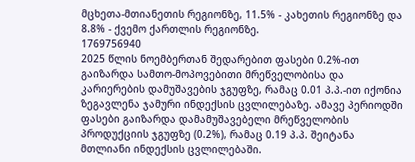მცხეთა-მთიანეთის რეგიონზე, 11.5% - კახეთის რეგიონზე და 8.8% - ქვემო ქართლის რეგიონზე.
1769756940
2025 წლის ნოემბერთან შედარებით ფასები 0.2%-ით გაიზარდა სამთო-მოპოვებითი მრეწველობისა და კარიერების დამუშავების ჯგუფზე, რამაც 0.01 პ.პ.-ით იქონია ზეგავლენა ჯამური ინდექსის ცვლილებაზე. ამავე პერიოდში ფასები გაიზარდა დამამუშავებელი მრეწველობის პროდუქციის ჯგუფზე (0.2%), რამაც 0.19 პ.პ. შეიტანა მთლიანი ინდექსის ცვლილებაში.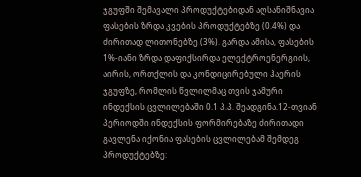ჯგუფში შემავალი პროდუქტებიდან აღსანიშნავია ფასების ზრდა კვების პროდუქტებზე (0.4%) და ძირითად ლითონებზე (3%). გარდა ამისა, ფასების 1%-იანი ზრდა დაფიქსირდა ელექტროენერგიის, აირის, ორთქლის და კონდიცირებული ჰაერის ჯგუფზე, რომლის წვლილმაც თვის ჯამური ინდექსის ცვლილებაში 0.1 პ.პ. შეადგინა.12-თვიან პერიოდში ინდექსის ფორმირებაზე ძირითადი გავლენა იქონია ფასების ცვლილებამ შემდეგ პროდუქტებზე: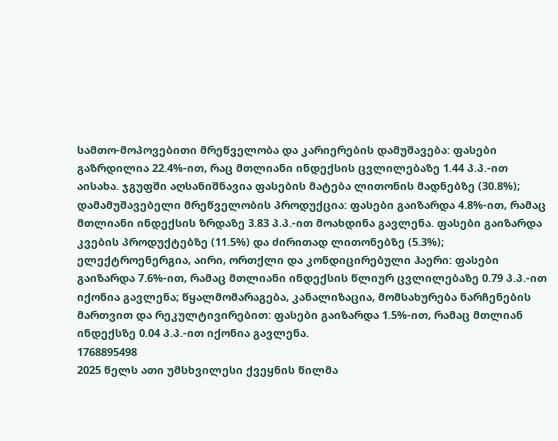სამთო-მოპოვებითი მრეწველობა და კარიერების დამუშავება: ფასები გაზრდილია 22.4%-ით, რაც მთლიანი ინდექსის ცვლილებაზე 1.44 პ.პ.-ით აისახა. ჯგუფში აღსანიშნავია ფასების მატება ლითონის მადნებზე (30.8%); დამამუშავებელი მრეწველობის პროდუქცია: ფასები გაიზარდა 4.8%-ით, რამაც მთლიანი ინდექსის ზრდაზე 3.83 პ.პ.-ით მოახდინა გავლენა. ფასები გაიზარდა კვების პროდუქტებზე (11.5%) და ძირითად ლითონებზე (5.3%); ელექტროენერგია, აირი, ორთქლი და კონდიცირებული ჰაერი: ფასები გაიზარდა 7.6%-ით, რამაც მთლიანი ინდექსის წლიურ ცვლილებაზე 0.79 პ.პ.-ით იქონია გავლენა; წყალმომარაგება, კანალიზაცია, მომსახურება ნარჩენების მართვით და რეკულტივირებით: ფასები გაიზარდა 1.5%-ით, რამაც მთლიან ინდექსზე 0.04 პ.პ.-ით იქონია გავლენა.
1768895498
2025 წელს ათი უმსხვილესი ქვეყნის წილმა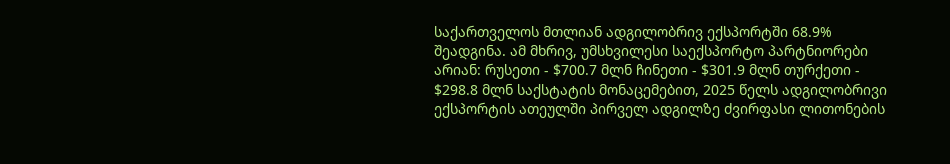საქართველოს მთლიან ადგილობრივ ექსპორტში 68.9% შეადგინა. ამ მხრივ, უმსხვილესი საექსპორტო პარტნიორები არიან: რუსეთი - $700.7 მლნ ჩინეთი - $301.9 მლნ თურქეთი - $298.8 მლნ საქსტატის მონაცემებით, 2025 წელს ადგილობრივი ექსპორტის ათეულში პირველ ადგილზე ძვირფასი ლითონების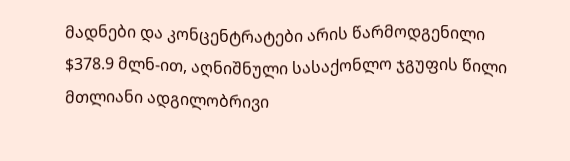მადნები და კონცენტრატები არის წარმოდგენილი $378.9 მლნ-ით, აღნიშნული სასაქონლო ჯგუფის წილი მთლიანი ადგილობრივი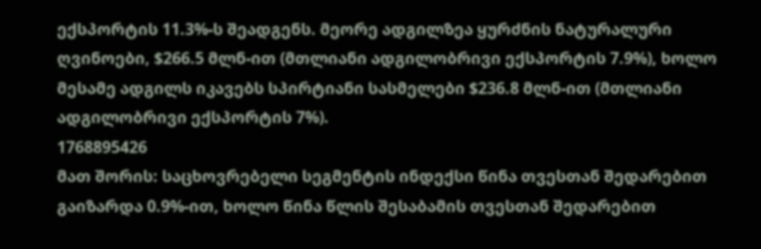ექსპორტის 11.3%-ს შეადგენს. მეორე ადგილზეა ყურძნის ნატურალური ღვინოები, $266.5 მლნ-ით (მთლიანი ადგილობრივი ექსპორტის 7.9%), ხოლო მესამე ადგილს იკავებს სპირტიანი სასმელები $236.8 მლნ-ით (მთლიანი ადგილობრივი ექსპორტის 7%).
1768895426
მათ შორის: საცხოვრებელი სეგმენტის ინდექსი წინა თვესთან შედარებით გაიზარდა 0.9%-ით, ხოლო წინა წლის შესაბამის თვესთან შედარებით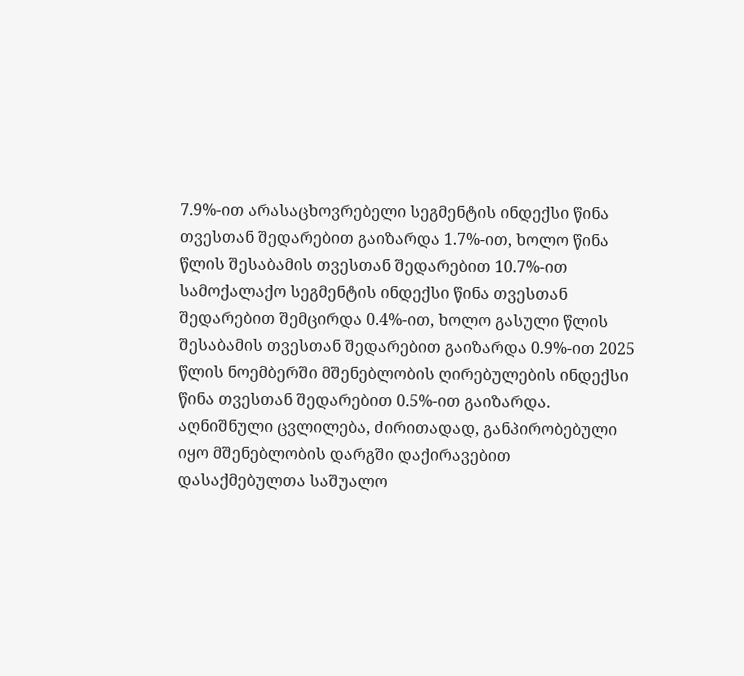7.9%-ით არასაცხოვრებელი სეგმენტის ინდექსი წინა თვესთან შედარებით გაიზარდა 1.7%-ით, ხოლო წინა წლის შესაბამის თვესთან შედარებით 10.7%-ით სამოქალაქო სეგმენტის ინდექსი წინა თვესთან შედარებით შემცირდა 0.4%-ით, ხოლო გასული წლის შესაბამის თვესთან შედარებით გაიზარდა 0.9%-ით 2025 წლის ნოემბერში მშენებლობის ღირებულების ინდექსი წინა თვესთან შედარებით 0.5%-ით გაიზარდა. აღნიშნული ცვლილება, ძირითადად, განპირობებული იყო მშენებლობის დარგში დაქირავებით დასაქმებულთა საშუალო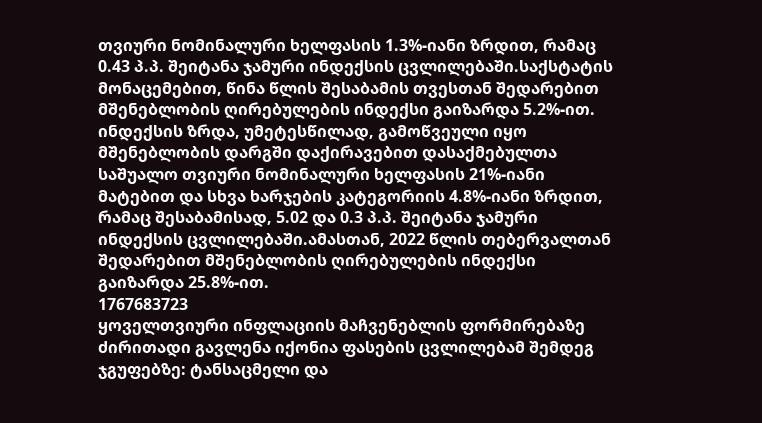თვიური ნომინალური ხელფასის 1.3%-იანი ზრდით, რამაც 0.43 პ.პ. შეიტანა ჯამური ინდექსის ცვლილებაში.საქსტატის მონაცემებით, წინა წლის შესაბამის თვესთან შედარებით მშენებლობის ღირებულების ინდექსი გაიზარდა 5.2%-ით. ინდექსის ზრდა, უმეტესწილად, გამოწვეული იყო მშენებლობის დარგში დაქირავებით დასაქმებულთა საშუალო თვიური ნომინალური ხელფასის 21%-იანი მატებით და სხვა ხარჯების კატეგორიის 4.8%-იანი ზრდით, რამაც შესაბამისად, 5.02 და 0.3 პ.პ. შეიტანა ჯამური ინდექსის ცვლილებაში.ამასთან, 2022 წლის თებერვალთან შედარებით მშენებლობის ღირებულების ინდექსი გაიზარდა 25.8%-ით.
1767683723
ყოველთვიური ინფლაციის მაჩვენებლის ფორმირებაზე ძირითადი გავლენა იქონია ფასების ცვლილებამ შემდეგ ჯგუფებზე: ტანსაცმელი და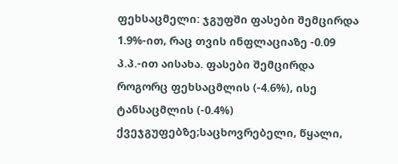ფეხსაცმელი: ჯგუფში ფასები შემცირდა 1.9%-ით, რაც თვის ინფლაციაზე -0.09 პ.პ.-ით აისახა. ფასები შემცირდა როგორც ფეხსაცმლის (-4.6%), ისე ტანსაცმლის (-0.4%) ქვეჯგუფებზე;საცხოვრებელი, წყალი,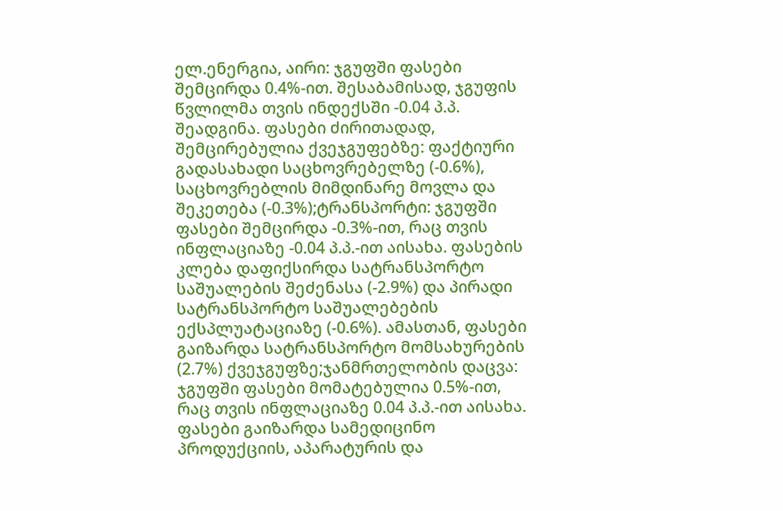ელ.ენერგია, აირი: ჯგუფში ფასები შემცირდა 0.4%-ით. შესაბამისად, ჯგუფის წვლილმა თვის ინდექსში -0.04 პ.პ. შეადგინა. ფასები ძირითადად, შემცირებულია ქვეჯგუფებზე: ფაქტიური გადასახადი საცხოვრებელზე (-0.6%), საცხოვრებლის მიმდინარე მოვლა და შეკეთება (-0.3%);ტრანსპორტი: ჯგუფში ფასები შემცირდა -0.3%-ით, რაც თვის ინფლაციაზე -0.04 პ.პ.-ით აისახა. ფასების კლება დაფიქსირდა სატრანსპორტო საშუალების შეძენასა (-2.9%) და პირადი სატრანსპორტო საშუალებების ექსპლუატაციაზე (-0.6%). ამასთან, ფასები გაიზარდა სატრანსპორტო მომსახურების (2.7%) ქვეჯგუფზე;ჯანმრთელობის დაცვა: ჯგუფში ფასები მომატებულია 0.5%-ით, რაც თვის ინფლაციაზე 0.04 პ.პ.-ით აისახა. ფასები გაიზარდა სამედიცინო პროდუქციის, აპარატურის და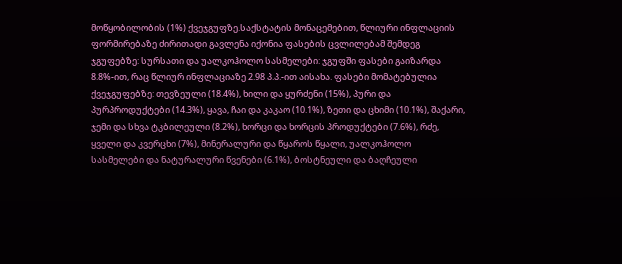მოწყობილობის (1%) ქვეჯგუფზე.საქსტატის მონაცემებით, წლიური ინფლაციის ფორმირებაზე ძირითადი გავლენა იქონია ფასების ცვლილებამ შემდეგ ჯგუფებზე: სურსათი და უალკოჰოლო სასმელები: ჯგუფში ფასები გაიზარდა 8.8%-ით, რაც წლიურ ინფლაციაზე 2.98 პ.პ.-ით აისახა. ფასები მომატებულია ქვეჯგუფებზე: თევზეული (18.4%), ხილი და ყურძენი (15%), პური და პურპროდუქტები (14.3%), ყავა, ჩაი და კაკაო (10.1%), ზეთი და ცხიმი (10.1%), შაქარი, ჯემი და სხვა ტკბილეული (8.2%), ხორცი და ხორცის პროდუქტები (7.6%), რძე, ყველი და კვერცხი (7%), მინერალური და წყაროს წყალი, უალკოჰოლო სასმელები და ნატურალური წვენები (6.1%), ბოსტნეული და ბაღჩეული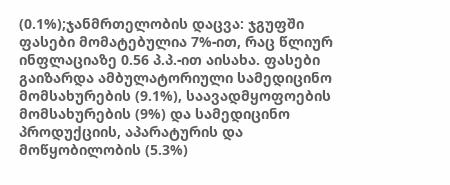(0.1%);ჯანმრთელობის დაცვა: ჯგუფში ფასები მომატებულია 7%-ით, რაც წლიურ ინფლაციაზე 0.56 პ.პ.-ით აისახა. ფასები გაიზარდა ამბულატორიული სამედიცინო მომსახურების (9.1%), საავადმყოფოების მომსახურების (9%) და სამედიცინო პროდუქციის, აპარატურის და მოწყობილობის (5.3%)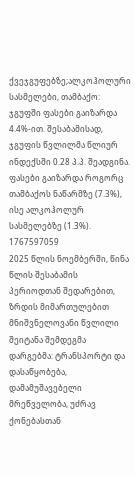ქვეჯგუფებზე;ალკოჰოლური სასმელები, თამბაქო: ჯგუფში ფასები გაიზარდა 4.4%-ით. შესაბამისად, ჯგუფის წვლილმა წლიურ ინდექსში 0.28 პ.პ. შეადგინა. ფასები გაიზარდა როგორც თამბაქოს ნაწარმზე (7.3%), ისე ალკოჰოლურ სასმელებზე (1.3%).
1767597059
2025 წლის ნოემბერში, წინა წლის შესაბამის პერიოდთან შედარებით, ზრდის მიმართულებით მნიშვნელოვანი წვლილი შეიტანა შემდეგმა დარგებმა: ტრანსპორტი და დასაწყობება, დამამუშავებელი მრეწველობა, უძრავ ქონებასთან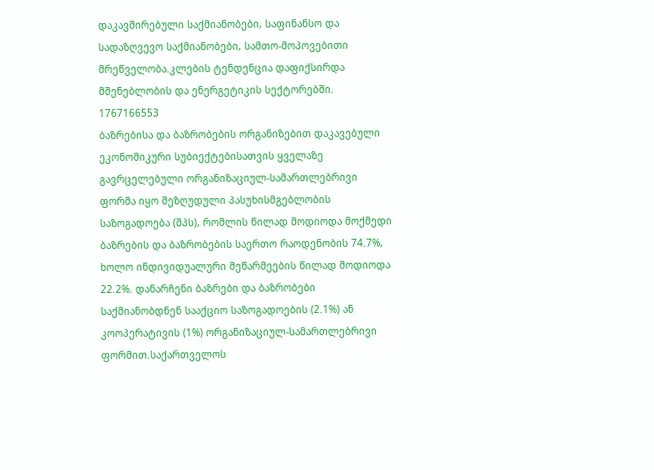დაკავშირებული საქმიანობები, საფინანსო და სადაზღვევო საქმიანობები, სამთო-მოპოვებითი მრეწველობა.კლების ტენდენცია დაფიქსირდა მშენებლობის და ენერგეტიკის სექტორებში.
1767166553
ბაზრებისა და ბაზრობების ორგანიზებით დაკავებული ეკონომიკური სუბიექტებისათვის ყველაზე გავრცელებული ორგანიზაციულ-სამართლებრივი ფორმა იყო შეზღუდული პასუხისმგებლობის საზოგადოება (შპს), რომლის წილად მოდიოდა მოქმედი ბაზრების და ბაზრობების საერთო რაოდენობის 74.7%, ხოლო ინდივიდუალური მეწარმეების წილად მოდიოდა 22.2%. დანარჩენი ბაზრები და ბაზრობები საქმიანობდნენ სააქციო საზოგადოების (2.1%) ან კოოპერატივის (1%) ორგანიზაციულ-სამართლებრივი ფორმით.საქართველოს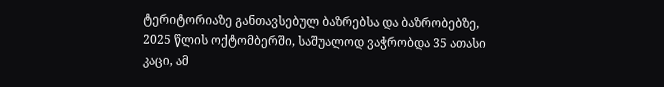ტერიტორიაზე განთავსებულ ბაზრებსა და ბაზრობებზე, 2025 წლის ოქტომბერში, საშუალოდ ვაჭრობდა 35 ათასი კაცი, ამ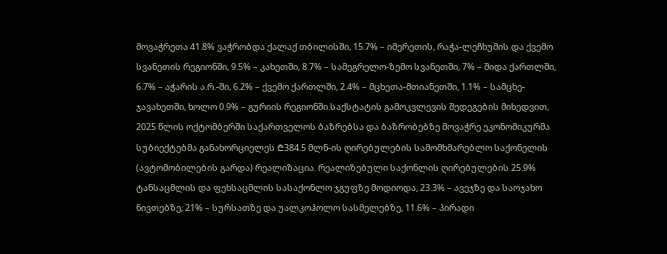მოვაჭრეთა 41.8% ვაჭრობდა ქალაქ თბილისში, 15.7% – იმერეთის, რაჭა-ლეჩხუმის და ქვემო სვანეთის რეგიონში, 9.5% – კახეთში, 8.7% – სამეგრელო-ზემო სვანეთში, 7% – შიდა ქართლში, 6.7% – აჭარის ა.რ.-ში, 6.2% – ქვემო ქართლში, 2.4% – მცხეთა-მთიანეთში, 1.1% – სამცხე-ჯავახეთში, ხოლო 0.9% – გურიის რეგიონში.საქსტატის გამოკვლევის შედეგების მიხედვით, 2025 წლის ოქტომბერში საქართველოს ბაზრებსა და ბაზრობებზე მოვაჭრე ეკონომიკურმა სუბიექტებმა განახორციელეს ₾384.5 მლნ-ის ღირებულების სამომხმარებლო საქონელის (ავტომობილების გარდა) რეალიზაცია. რეალიზებული საქონლის ღირებულების 25.9% ტანსაცმლის და ფეხსაცმლის სასაქონლო ჯგუფზე მოდიოდა, 23.3% – ავეჯზე და საოჯახო ნივთებზე, 21% – სურსათზე და უალკოჰოლო სასმელებზე, 11.6% – პირადი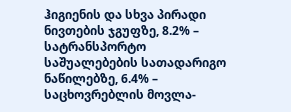ჰიგიენის და სხვა პირადი ნივთების ჯგუფზე, 8.2% – სატრანსპორტო საშუალებების სათადარიგო ნაწილებზე, 6.4% – საცხოვრებლის მოვლა-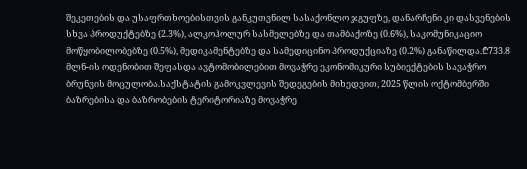შეკეთების და უსაფრთხოებისთვის განკუთვნილ სასაქონლო ჯგუფზე, დანარჩენი კი დასვენების სხვა პროდუქტებზე (2.3%), ალკოჰოლურ სასმელებზე და თამბაქოზე (0.6%), საკომუნიკაციო მოწყობილობებზე (0.5%), მედიკამენტებზე და სამედიცინო პროდუქციაზე (0.2%) განაწილდა.₾733.8 მლნ-ის ოდენობით შეფასდა ავტომობილებით მოვაჭრე ეკონომიკური სუბიექტების სავაჭრო ბრუნვის მოცულობა.საქსტატის გამოკვლევის შედეგების მიხედვით, 2025 წლის ოქტომბერში ბაზრებისა და ბაზრობების ტერიტორიაზე მოვაჭრე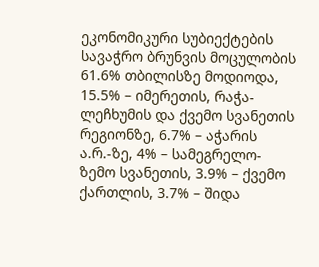ეკონომიკური სუბიექტების სავაჭრო ბრუნვის მოცულობის 61.6% თბილისზე მოდიოდა, 15.5% – იმერეთის, რაჭა-ლეჩხუმის და ქვემო სვანეთის რეგიონზე, 6.7% – აჭარის ა.რ.-ზე, 4% – სამეგრელო-ზემო სვანეთის, 3.9% – ქვემო ქართლის, 3.7% – შიდა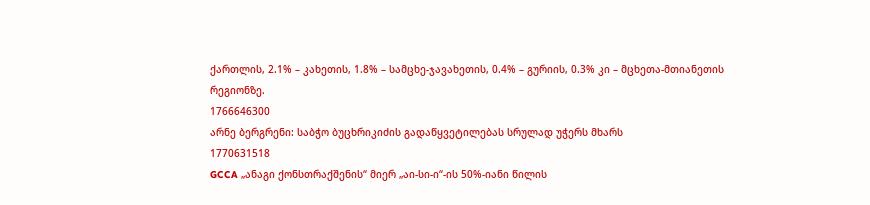ქართლის, 2.1% – კახეთის, 1.8% – სამცხე-ჯავახეთის, 0.4% – გურიის, 0.3% კი – მცხეთა-მთიანეთის რეგიონზე.
1766646300
არნე ბერგრენი: საბჭო ბუცხრიკიძის გადაწყვეტილებას სრულად უჭერს მხარს
1770631518
GCCA „ანაგი ქონსთრაქშენის“ მიერ „აი-სი-ი“-ის 50%-იანი წილის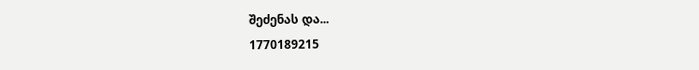შეძენას და...
1770189215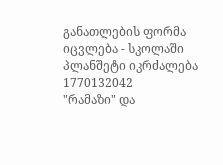განათლების ფორმა იცვლება - სკოლაში პლანშეტი იკრძალება
1770132042
"რამაზი" და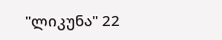"ლიკუნა" 22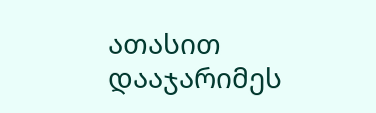ათასით დააჯარიმეს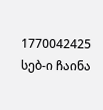1770042425
სებ-ი ჩაინა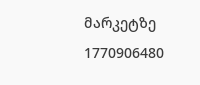მარკეტზე
1770906480